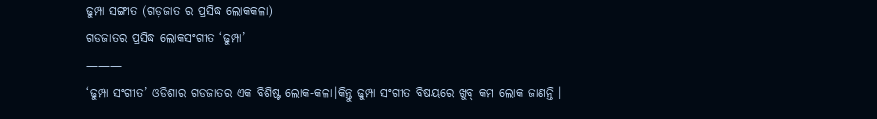ଢୁମ୍ପା ସଙ୍ଗୀତ (ଗଡ଼ଜାତ ର ପ୍ରସିଦ୍ଧ ଲୋକକଳା)
ଗଡଜାତର ପ୍ରସିଦ୍ଧ ଲୋକସଂଗୀତ ‘ଢୁମ୍ପା’
———
‘ଢୁମ୍ପା ସଂଗୀତ’ ଓଡିଶାର ଗଡଜାତର ଏକ ବିଶିଷ୍ଟ ଲୋକ-କଳା।କିନ୍ତୁ ଢୁମ୍ପା ସଂଗୀତ ବିଷୟରେ ଖୁବ୍ କମ ଲୋକ ଜାଣନ୍ତି ।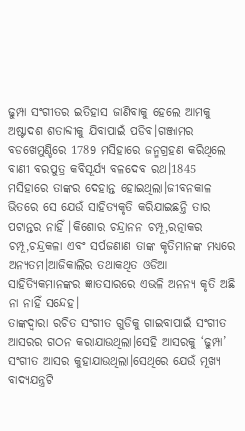ଢୁମ୍ପା ସଂଗୀତର ଇତିହାସ ଜାଣିବାକୁ ହେଲେ ଆମକୁ ଅଷ୍ଟାଦଶ ଶତାବ୍ଦୀକୁ ଯିବାପାଇଁ ପଡିବ।ଗଞ୍ଜାମର ବଡଖେମୁଣ୍ଡିରେ 1789 ମସିହାରେ ଜନ୍ମଗ୍ରହଣ କରିଥିଲେ ବାଣୀ ବରପୁତ୍ର କବିସୂର୍ଯ୍ଯ ବଳଦେବ ରଥ।1845 ମସିହାରେ ତାଙ୍କର ଦେହାନ୍ତ ହୋଇଥିଲା।ଜୀବନକାଳ ଭିତରେ ସେ ଯେଉଁ ସାହିତ୍ୟକୃତି କରିଯାଇଛନ୍ତି ତାର ପଟାନ୍ତର ନାହିଁ ।କିଶୋର ଚନ୍ଦ୍ରାନନ ଚମ୍ପୂ,ରତ୍ନାକର ଚମ୍ପୂ,ଚନ୍ଦ୍ରକଳା ଏବଂ ସର୍ପଜଣାଣ ତାଙ୍କ କୃତିମାନଙ୍କ ମଧ୍ୟରେ ଅନ୍ୟତମ।ଆଜିକାଲିର ତଥାକଥିତ ଓଡିଆ ସାହିତ୍ୟିକମାନଙ୍କର ଜ୍ଞାତସାରରେ ଏଭଳି ଅନନ୍ୟ କୃତି ଅଛି ନା ନାହିଁ ସନ୍ଦେହ।
ତାଙ୍କଦ୍ୱାରା ରଚିତ ସଂଗୀତ ଗୁଡିକୁ ଗାଇବାପାଇଁ ସଂଗୀତ ଆସରର ଗଠନ କରାଯାଉଥିଲା।ସେହି ଆସରକୁ ‘ଢୁମ୍ପା’ ସଂଗୀତ ଆସର କୁହାଯାଉଥିଲା।ସେଥିରେ ଯେଉଁ ମୂଖ୍ୟ ବାଦ୍ୟଯନ୍ତ୍ରଟି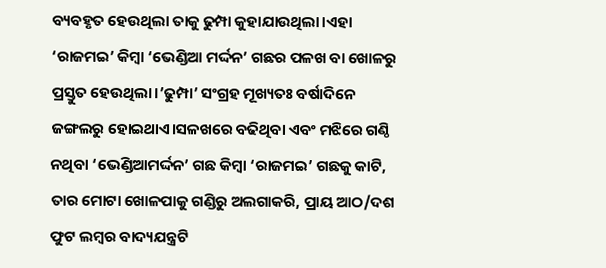ବ୍ୟବହୃତ ହେଉଥିଲା ତାକୁ ଢୁମ୍ପା କୁହାଯାଉଥିଲା।ଏହା ‘ରାଜମଇ’ କିମ୍ବା ‘ଭେଣ୍ଡିଆ ମର୍ଦ୍ଦନ’ ଗଛର ପଳଖ ବା ଖୋଳରୁ ପ୍ରସ୍ତୁତ ହେଉଥିଲା।’ଢୁମ୍ପା’ ସଂଗ୍ରହ ମୂଖ୍ୟତଃ ବର୍ଷାଦିନେ ଜଙ୍ଗଲରୁ ହୋଇଥାଏ।ସଳଖରେ ବଢିଥିବା ଏବଂ ମଝିରେ ଗଣ୍ଠି ନଥିବା ‘ଭେଣ୍ଡିଆମର୍ଦ୍ଦନ’ ଗଛ କିମ୍ବା ‘ରାଜମଇ’ ଗଛକୁ କାଟି, ତାର ମୋଟା ଖୋଳପାକୁ ଗଣ୍ଡିରୁ ଅଲଗାକରି, ପ୍ରାୟ ଆଠ/ଦଶ ଫୁଟ ଲମ୍ବର ବାଦ୍ୟଯନ୍ତ୍ରଟି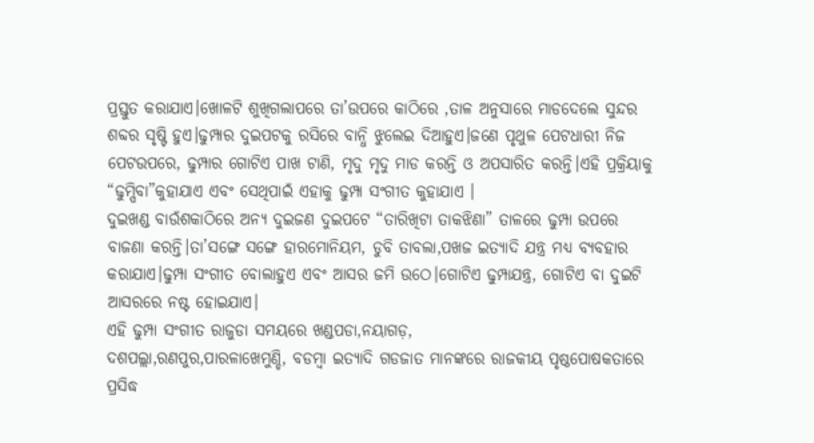ପ୍ରସ୍ତୁତ କରାଯାଏ।ଖୋଳଟି ଶୁଖିଗଲାପରେ ତା’ଉପରେ କାଠିରେ ,ତାଳ ଅନୁସାରେ ମାଡଦେଲେ ସୁନ୍ଦର ଶବ୍ଦର ସୃଷ୍ଟି ହୁଏ।ଢୁମ୍ପାର ଦୁଇପଟକୁ ରସିରେ ବାନ୍ଧି ଝୁଲେଇ ଦିଆହୁଏ।ଜଣେ ପୃଥୁଳ ପେଟଧାରୀ ନିଜ ପେଟଉପରେ, ଢୁମ୍ପାର ଗୋଟିଏ ପାଖ ଟାଣି, ମୃଦୁ ମୃଦୁ ମାଡ କରନ୍ତି ଓ ଅପସାରିତ କରନ୍ତି।ଏହି ପ୍ରକ୍ରିୟାକୁ “ଢୁମ୍ପିବା”କୁହାଯାଏ ଏବଂ ସେଥିପାଇଁ ଏହାକୁ ଢୁମ୍ପା ସଂଗୀତ କୁହାଯାଏ ।
ଦୁଇଖଣ୍ଡ ବାଉଁଶକାଠିରେ ଅନ୍ୟ ଦୁଇଜଣ ଦୁଇପଟେ “ତାରିଖିଟା ତାକଝିଣା” ତାଳରେ ଢୁମ୍ପା ଉପରେ ବାଜଣା କରନ୍ତି।ତା’ସଙ୍ଗେ ସଙ୍ଗେ ହାରମୋନିୟମ, ଡୁବି ତାବଲା,ପଖଜ ଇତ୍ୟାଦି ଯନ୍ତ୍ର ମଧ୍ୟ ବ୍ୟବହାର କରାଯାଏ।ଢୁମ୍ପା ସଂଗୀତ ବୋଲାହୁଏ ଏବଂ ଆସର ଜମି ଉଠେ।ଗୋଟିଏ ଢୁମ୍ପାଯନ୍ତ୍ର, ଗୋଟିଏ ବା ଦୁଇଟି ଆସରରେ ନଷ୍ଟ ହୋଇଯାଏ।
ଏହି ଢୁମ୍ପା ସଂଗୀତ ରାଜୁଡା ସମୟରେ ଖଣ୍ଡପଡା,ନୟାଗଡ଼,
ଦଶପଲ୍ଲା,ରଣପୁର,ପାରଳାଖେମୁଣ୍ଡି, ବଡମ୍ବା ଇତ୍ୟାଦି ଗଡଜାତ ମାନଙ୍କରେ ରାଜକୀୟ ପୃଷ୍ଠପୋଷକତାରେ ପ୍ରସିଦ୍ଧ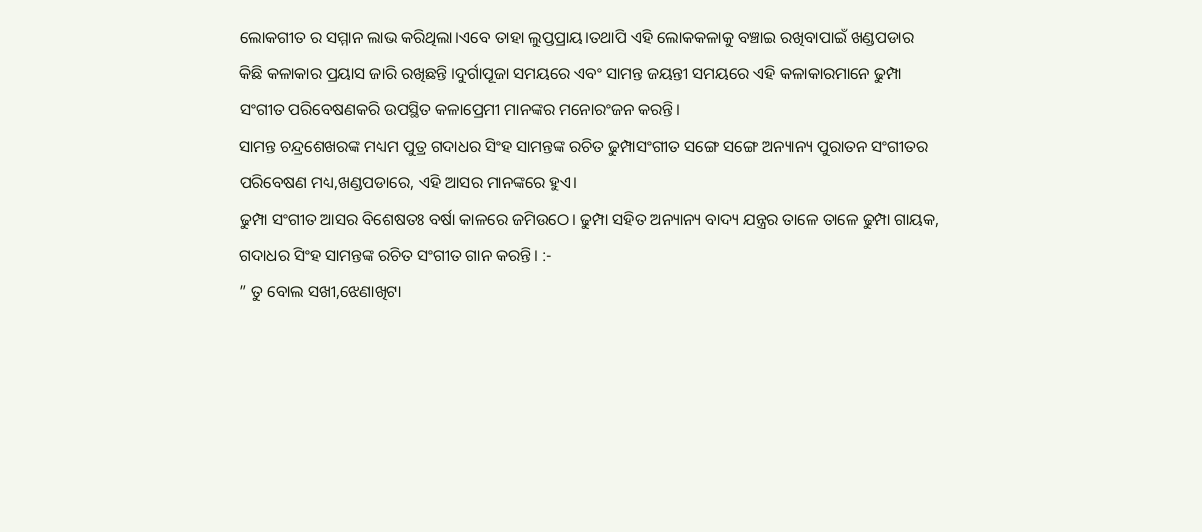ଲୋକଗୀତ ର ସମ୍ମାନ ଲାଭ କରିଥିଲା।ଏବେ ତାହା ଲୁପ୍ତପ୍ରାୟ।ତଥାପି ଏହି ଲୋକକଳାକୁ ବଞ୍ଚାଇ ରଖିବାପାଇଁ ଖଣ୍ଡପଡାର କିଛି କଳାକାର ପ୍ରୟାସ ଜାରି ରଖିଛନ୍ତି ।ଦୁର୍ଗାପୂଜା ସମୟରେ ଏବଂ ସାମନ୍ତ ଜୟନ୍ତୀ ସମୟରେ ଏହି କଳାକାରମାନେ ଢୁମ୍ପା ସଂଗୀତ ପରିବେଷଣକରି ଉପସ୍ଥିତ କଳାପ୍ରେମୀ ମାନଙ୍କର ମନୋରଂଜନ କରନ୍ତି।
ସାମନ୍ତ ଚନ୍ଦ୍ରଶେଖରଙ୍କ ମଧ୍ୟମ ପୁତ୍ର ଗଦାଧର ସିଂହ ସାମନ୍ତଙ୍କ ରଚିତ ଢୁମ୍ପାସଂଗୀତ ସଙ୍ଗେ ସଙ୍ଗେ ଅନ୍ୟାନ୍ୟ ପୁରାତନ ସଂଗୀତର ପରିବେଷଣ ମଧ୍ୟ,ଖଣ୍ଡପଡାରେ, ଏହି ଆସର ମାନଙ୍କରେ ହୁଏ।
ଢୁମ୍ପା ସଂଗୀତ ଆସର ବିଶେଷତଃ ବର୍ଷା କାଳରେ ଜମିଉଠେ। ଢୁମ୍ପା ସହିତ ଅନ୍ୟାନ୍ୟ ବାଦ୍ୟ ଯନ୍ତ୍ରର ତାଳେ ତାଳେ ଢୁମ୍ପା ଗାୟକ, ଗଦାଧର ସିଂହ ସାମନ୍ତଙ୍କ ରଚିତ ସଂଗୀତ ଗାନ କରନ୍ତି। :-
” ତୁ ବୋଲ ସଖୀ,ଝେଣାଖିଟା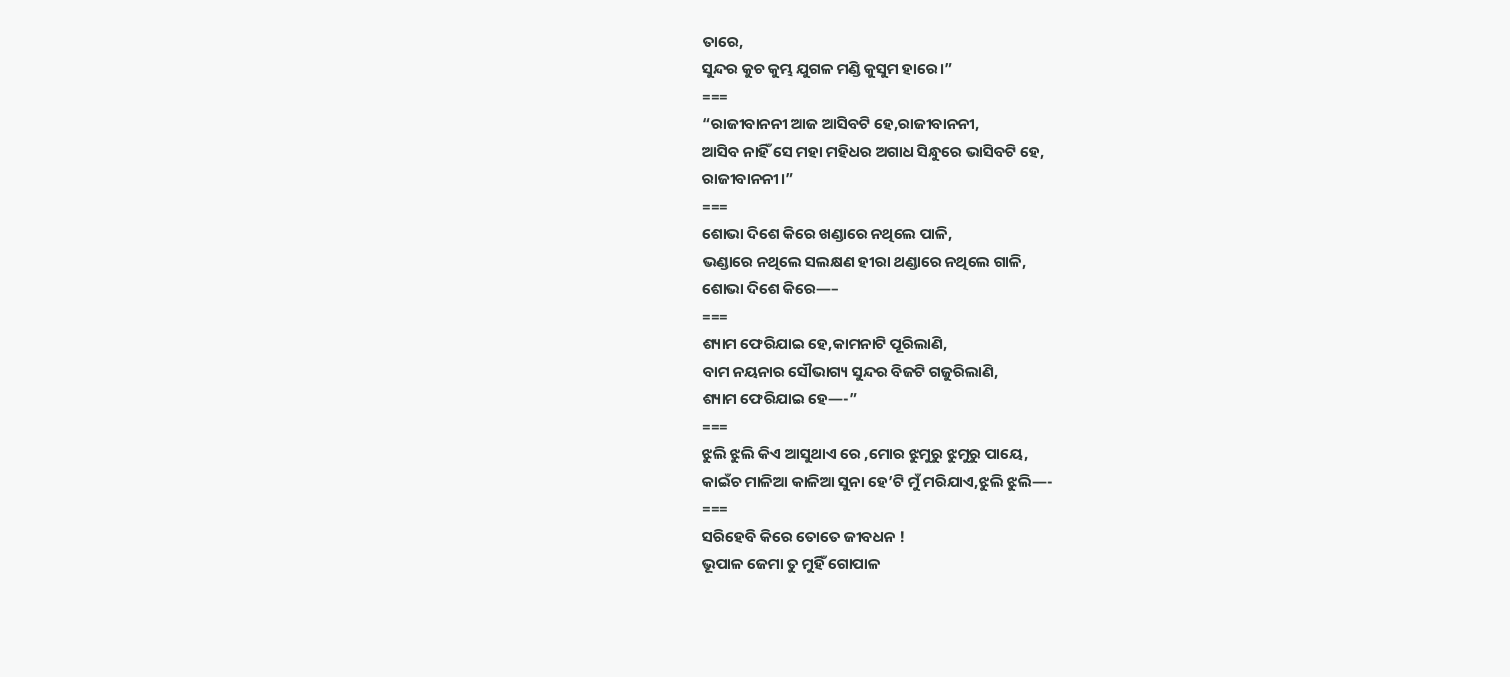ତାରେ,
ସୁନ୍ଦର କୁଚ କୁମ୍ଭ ଯୁଗଳ ମଣ୍ଡି କୁସୁମ ହାରେ।”
===
“ରାଜୀବାନନୀ ଆଜ ଆସିବଟି ହେ,ରାଜୀବାନନୀ,
ଆସିବ ନାହିଁ ସେ ମହା ମହିଧର ଅଗାଧ ସିନ୍ଧୁରେ ଭାସିବଟି ହେ,
ରାଜୀବାନନୀ।”
===
ଶୋଭା ଦିଶେ କିରେ ଖଣ୍ଡାରେ ନଥିଲେ ପାଳି,
ଭଣ୍ଡାରେ ନଥିଲେ ସଲକ୍ଷଣ ହୀରା ଥଣ୍ଡାରେ ନଥିଲେ ଗାଳି,
ଶୋଭା ଦିଶେ କିରେ—–
===
ଶ୍ୟାମ ଫେରିଯାଇ ହେ,କାମନାଟି ପୂରିଲାଣି,
ବାମ ନୟନାର ସୌଭାଗ୍ୟ ସୁନ୍ଦର ବିଜଟି ଗଜୁରିଲାଣି,
ଶ୍ୟାମ ଫେରିଯାଇ ହେ—-”
===
ଝୁଲି ଝୁଲି କିଏ ଆସୁଥାଏ ରେ ,ମୋର ଝୁମୁରୁ ଝୁମୁରୁ ପାୟେ,
କାଇଁଚ ମାଳିଆ କାଳିଆ ସୁନା ହେ’ଟି ମୁଁ ମରିଯାଏ,ଝୁଲି ଝୁଲି—-
===
ସରିହେବି କିରେ ତୋତେ ଜୀବଧନ !
ଭୂପାଳ ଜେମା ତୁ ମୁହିଁ ଗୋପାଳ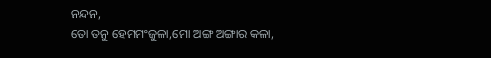ନନ୍ଦନ,
ତୋ ତନୁ ହେମମଂଜୁଳା,ମୋ ଅଙ୍ଗ ଅଙ୍ଗାର କଳା,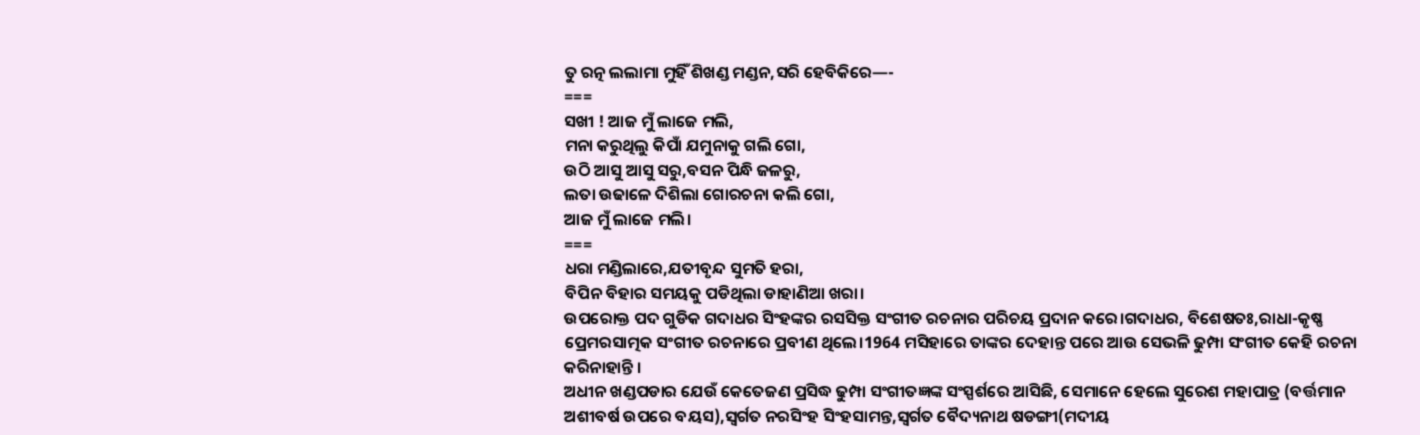ତୁ ରତ୍ନ ଲଲାମା ମୁହିଁ ଶିଖଣ୍ଡ ମଣ୍ଡନ,ସରି ହେବିକିରେ—-
===
ସଖୀ ! ଆଜ ମୁଁ ଲାଜେ ମଲି,
ମନା କରୁଥିଲୁ କିପାଁ ଯମୁନାକୁ ଗଲି ଗୋ,
ଉଠି ଆସୁ ଆସୁ ସରୁ,ବସନ ପିନ୍ଧି ଜଳରୁ,
ଲତା ଉଢାଳେ ଦିଶିଲା ଗୋରଚନା କଲି ଗୋ,
ଆଜ ମୁଁ ଲାଜେ ମଲି।
===
ଧରା ମଣ୍ଡିଲାରେ,ଯତୀବୃନ୍ଦ ସୁମତି ହରା,
ବିପିନ ବିହାର ସମୟକୁ ପଡିଥିଲା ଡାହାଣିଆ ଖରା।
ଉପରୋକ୍ତ ପଦ ଗୁଡିକ ଗଦାଧର ସିଂହଙ୍କର ରସସିକ୍ତ ସଂଗୀତ ରଚନାର ପରିଚୟ ପ୍ରଦାନ କରେ।ଗଦାଧର, ବିଶେଷତଃ,ରାଧା-କୃଷ୍ଣ ପ୍ରେମରସାତ୍ମକ ସଂଗୀତ ରଚନାରେ ପ୍ରବୀଣ ଥିଲେ।1964 ମସିହାରେ ତାଙ୍କର ଦେହାନ୍ତ ପରେ ଆଉ ସେଭଳି ଢୁମ୍ପା ସଂଗୀତ କେହି ରଚନା କରିନାହାନ୍ତି ।
ଅଧୀନ ଖଣ୍ଡପଡାର ଯେଉଁ କେତେଜଣ ପ୍ରସିଦ୍ଧ ଢୁମ୍ପା ସଂଗୀତଜ୍ଞଙ୍କ ସଂସ୍ପର୍ଶରେ ଆସିଛି, ସେମାନେ ହେଲେ ସୁରେଶ ମହାପାତ୍ର (ବର୍ତ୍ତମାନ ଅଶୀବର୍ଷ ଉପରେ ବୟସ),ସ୍ୱର୍ଗତ ନରସିଂହ ସିଂହସାମନ୍ତ,ସ୍ୱର୍ଗତ ବୈଦ୍ୟନାଥ ଷଡଙ୍ଗୀ(ମଦୀୟ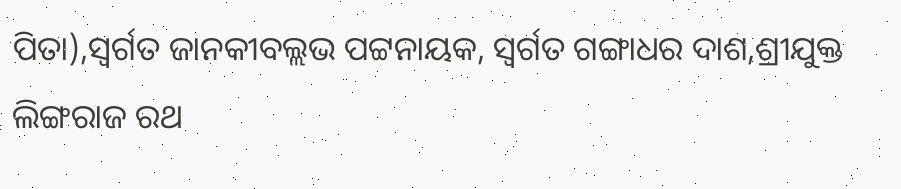ପିତା),ସ୍ୱର୍ଗତ ଜାନକୀବଲ୍ଲଭ ପଟ୍ଟନାୟକ, ସ୍ୱର୍ଗତ ଗଙ୍ଗାଧର ଦାଶ,ଶ୍ରୀଯୁକ୍ତ ଲିଙ୍ଗରାଜ ରଥ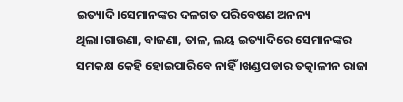ଇତ୍ୟାଦି।ସେମାନଙ୍କର ଦଳଗତ ପରିବେଷଣ ଅନନ୍ୟ ଥିଲା।ଗାଉଣା, ବାଜଣା, ତାଳ, ଲୟ ଇତ୍ୟାଦିରେ ସେମାନଙ୍କର ସମକକ୍ଷ କେହି ହୋଇପାରିବେ ନାହିଁ ।ଖଣ୍ଡପଡାର ତତ୍କାଳୀନ ରାଜା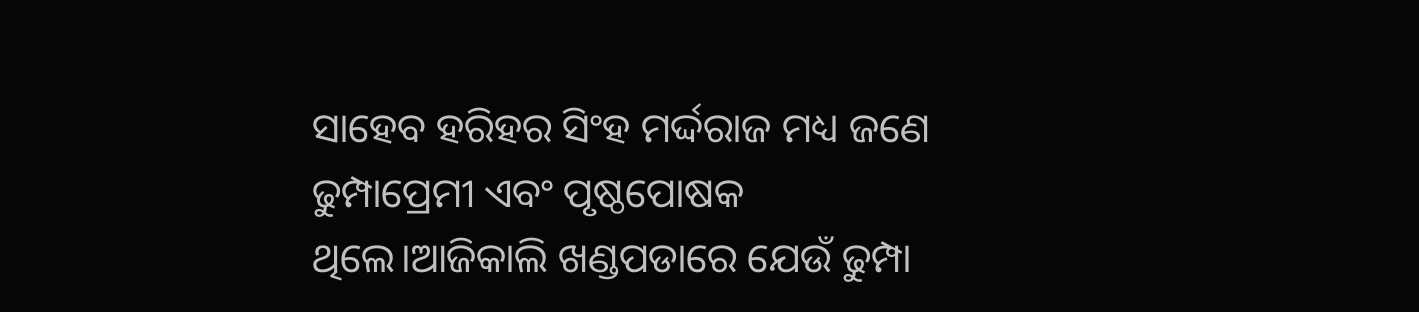ସାହେବ ହରିହର ସିଂହ ମର୍ଦ୍ଦରାଜ ମଧ୍ୟ ଜଣେ ଢୁମ୍ପାପ୍ରେମୀ ଏବଂ ପୃଷ୍ଠପୋଷକ ଥିଲେ।ଆଜିକାଲି ଖଣ୍ଡପଡାରେ ଯେଉଁ ଢୁମ୍ପା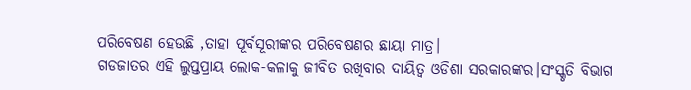ପରିବେଷଣ ହେଉଛି ,ତାହା ପୂର୍ବସୂରୀଙ୍କର ପରିବେଷଣର ଛାୟା ମାତ୍ର।
ଗଡଜାତର ଏହି ଲୁପ୍ତପ୍ରାୟ ଲୋକ-କଳାକୁ ଜୀବିତ ରଖିବାର ଦାୟିତ୍ବ ଓଡିଶା ସରକାରଙ୍କର।ସଂସ୍କୃତି ବିଭାଗ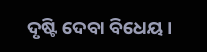ଦୃଷ୍ଟି ଦେବା ବିଧେୟ ।